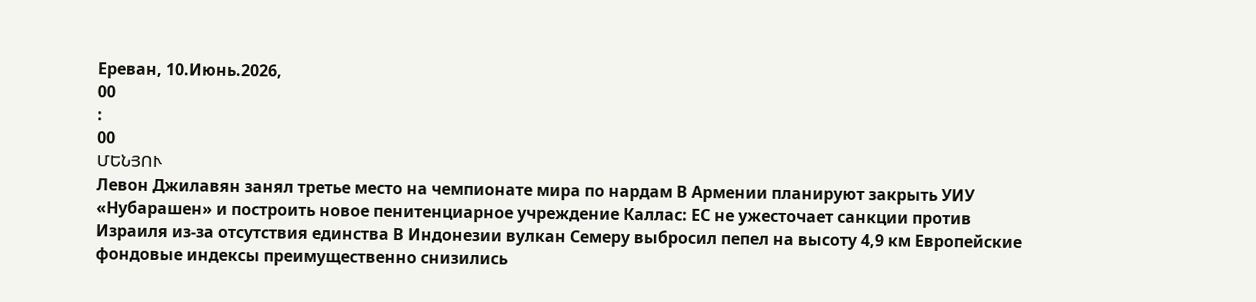Ереван, 10.Июнь.2026,
00
:
00
ՄԵՆՅՈՒ
Левон Джилавян занял третье место на чемпионате мира по нардам В Армении планируют закрыть УИУ «Нубарашен» и построить новое пенитенциарное учреждение Каллас: ЕС не ужесточает санкции против Израиля из-за отсутствия единства В Индонезии вулкан Семеру выбросил пепел на высоту 4,9 км Европейские фондовые индексы преимущественно снизились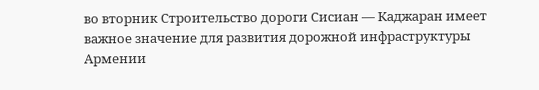во вторник Строительство дороги Сисиан — Каджаран имеет важное значение для развития дорожной инфраструктуры Армении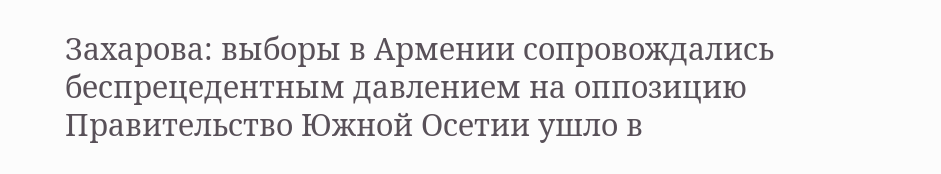Захарова: выборы в Армении сопровождались беспрецедентным давлением на оппозицию Правительство Южной Осетии ушло в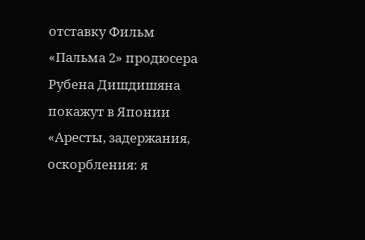отставку Фильм «Пальма 2» продюсера Рубена Дишдишяна покажут в Японии «Аресты, задержания, оскорбления: я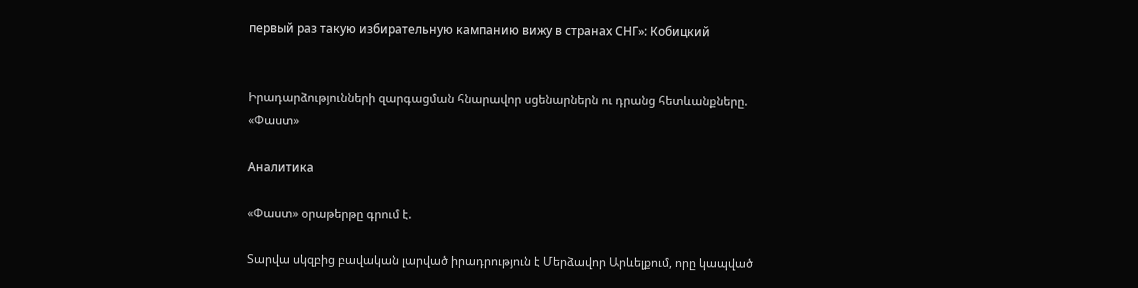первый раз такую избирательную кампанию вижу в странах СНГ»: Кобицкий


Իրադարձությունների զարգացման հնարավոր սցենարներն ու դրանց հետևանքները. «Փաստ»

Аналитика

«Փաստ» օրաթերթը գրում է.

Տարվա սկզբից բավական լարված իրադրություն է Մերձավոր Արևելքում, որը կապված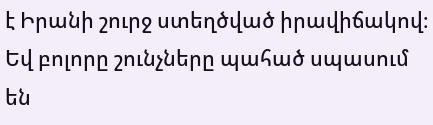է Իրանի շուրջ ստեղծված իրավիճակով։ Եվ բոլորը շունչները պահած սպասում են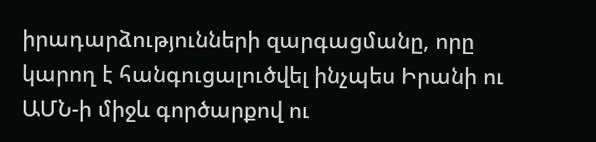իրադարձությունների զարգացմանը, որը կարող է հանգուցալուծվել ինչպես Իրանի ու ԱՄՆ-ի միջև գործարքով ու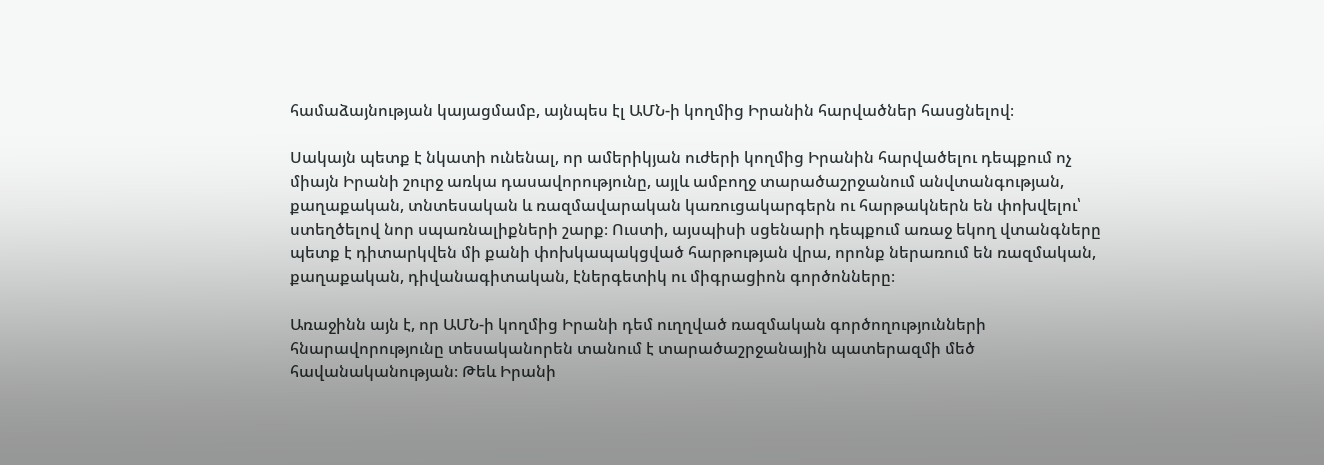համաձայնության կայացմամբ, այնպես էլ ԱՄՆ-ի կողմից Իրանին հարվածներ հասցնելով։

Սակայն պետք է նկատի ունենալ, որ ամերիկյան ուժերի կողմից Իրանին հարվածելու դեպքում ոչ միայն Իրանի շուրջ առկա դասավորությունը, այլև ամբողջ տարածաշրջանում անվտանգության, քաղաքական, տնտեսական և ռազմավարական կառուցակարգերն ու հարթակներն են փոխվելու՝ ստեղծելով նոր սպառնալիքների շարք։ Ուստի, այսպիսի սցենարի դեպքում առաջ եկող վտանգները պետք է դիտարկվեն մի քանի փոխկապակցված հարթության վրա, որոնք ներառում են ռազմական, քաղաքական, դիվանագիտական, էներգետիկ ու միգրացիոն գործոնները։

Առաջինն այն է, որ ԱՄՆ-ի կողմից Իրանի դեմ ուղղված ռազմական գործողությունների հնարավորությունը տեսականորեն տանում է տարածաշրջանային պատերազմի մեծ հավանականության։ Թեև Իրանի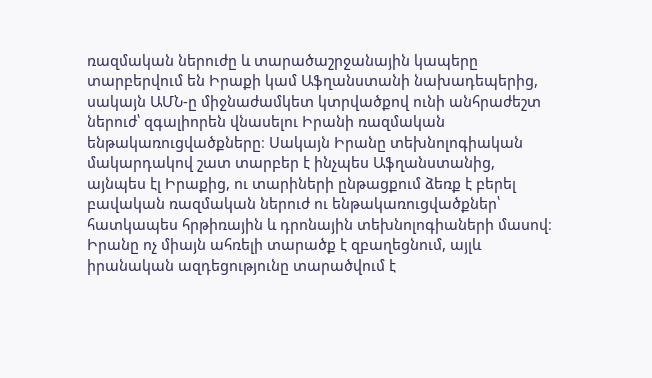ռազմական ներուժը և տարածաշրջանային կապերը տարբերվում են Իրաքի կամ Աֆղանստանի նախադեպերից, սակայն ԱՄՆ-ը միջնաժամկետ կտրվածքով ունի անհրաժեշտ ներուժ՝ զգալիորեն վնասելու Իրանի ռազմական ենթակառուցվածքները։ Սակայն Իրանը տեխնոլոգիական մակարդակով շատ տարբեր է ինչպես Աֆղանստանից, այնպես էլ Իրաքից, ու տարիների ընթացքում ձեռք է բերել բավական ռազմական ներուժ ու ենթակառուցվածքներ՝ հատկապես հրթիռային և դրոնային տեխնոլոգիաների մասով։ Իրանը ոչ միայն ահռելի տարածք է զբաղեցնում, այլև իրանական ազդեցությունը տարածվում է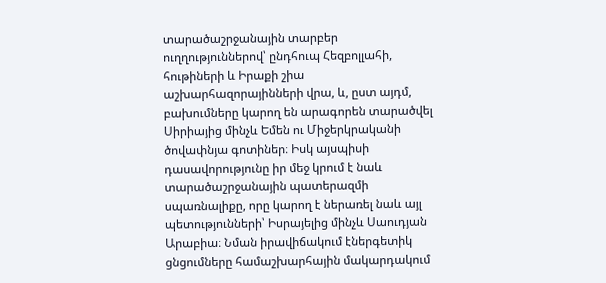տարածաշրջանային տարբեր ուղղություններով՝ ընդհուպ Հեզբոլլահի, հութիների և Իրաքի շիա աշխարհազորայինների վրա, և, ըստ այդմ, բախումները կարող են արագորեն տարածվել Սիրիայից մինչև Եմեն ու Միջերկրականի ծովափնյա գոտիներ։ Իսկ այսպիսի դասավորությունը իր մեջ կրում է նաև տարածաշրջանային պատերազմի սպառնալիքը, որը կարող է ներառել նաև այլ պետությունների՝ Իսրայելից մինչև Սաուդյան Արաբիա։ Նման իրավիճակում էներգետիկ ցնցումները համաշխարհային մակարդակում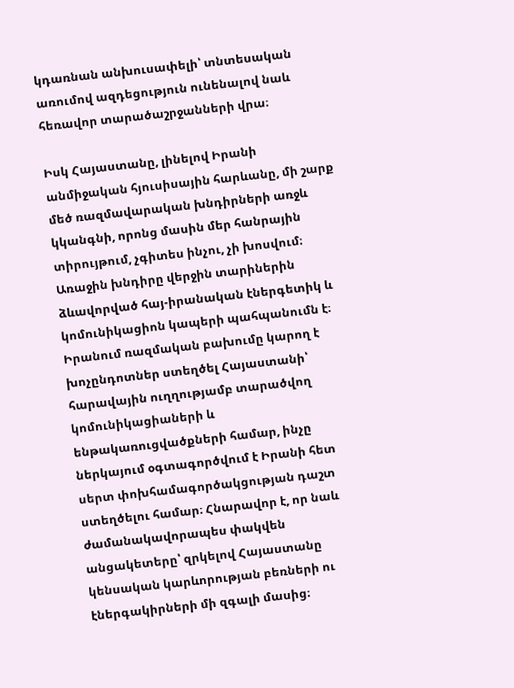կդառնան անխուսափելի՝ տնտեսական առումով ազդեցություն ունենալով նաև հեռավոր տարածաշրջանների վրա։

Իսկ Հայաստանը, լինելով Իրանի անմիջական հյուսիսային հարևանը, մի շարք մեծ ռազմավարական խնդիրների առջև կկանգնի, որոնց մասին մեր հանրային տիրույթում, չգիտես ինչու, չի խոսվում։ Առաջին խնդիրը վերջին տարիներին ձևավորված հայ-իրանական էներգետիկ և կոմունիկացիոն կապերի պահպանումն է։ Իրանում ռազմական բախումը կարող է խոչընդոտներ ստեղծել Հայաստանի՝ հարավային ուղղությամբ տարածվող կոմունիկացիաների և ենթակառուցվածքների համար, ինչը ներկայում օգտագործվում է Իրանի հետ սերտ փոխհամագործակցության դաշտ ստեղծելու համար։ Հնարավոր է, որ նաև ժամանակավորապես փակվեն անցակետերը՝ զրկելով Հայաստանը կենսական կարևորության բեռների ու էներգակիրների մի զգալի մասից։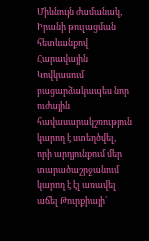Միևնույն ժամանակ, Իրանի թուլացման հետևանքով Հարավային Կովկասում բացարձակապես նոր ուժային հավասարակշռություն կարող է ստեղծվել, որի արդյունքում մեր տարածաշրջանում կարող է էլ առավել աճել Թուրքիայի՝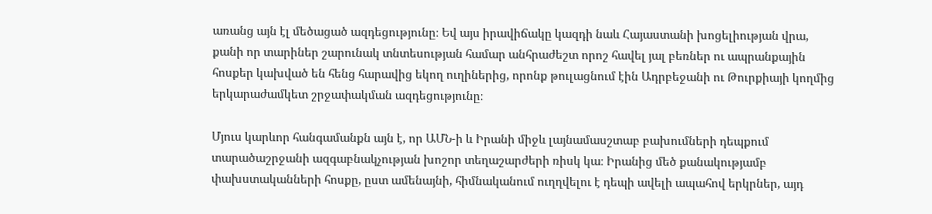առանց այն էլ մեծացած ազդեցությունը։ Եվ այս իրավիճակը կազդի նաև Հայաստանի խոցելիության վրա, քանի որ տարիներ շարունակ տնտեսության համար անհրաժեշտ որոշ հավել յալ բեռներ ու ապրանքային հոսքեր կախված են հենց հարավից եկող ուղիներից, որոնք թուլացնում էին Ադրբեջանի ու Թուրքիայի կողմից երկարաժամկետ շրջափակման ազդեցությունը։

Մյուս կարևոր հանգամանքն այն է, որ ԱՄՆ-ի և Իրանի միջև լայնամասշտաբ բախումների դեպքում տարածաշրջանի ազգաբնակչության խոշոր տեղաշարժերի ռիսկ կա։ Իրանից մեծ քանակությամբ փախստականների հոսքը, ըստ ամենայնի, հիմնականում ուղղվելու է դեպի ավելի ապահով երկրներ, այդ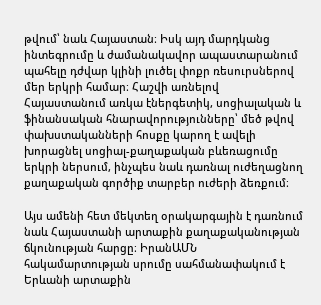թվում՝ նաև Հայաստան։ Իսկ այդ մարդկանց ինտեգրումը և ժամանակավոր ապաստարանում պահելը դժվար կլինի լուծել փոքր ռեսուրսներով մեր երկրի համար։ Հաշվի առնելով Հայաստանում առկա էներգետիկ, սոցիալական և ֆինանսական հնարավորությունները՝ մեծ թվով փախստականների հոսքը կարող է ավելի խորացնել սոցիալ-քաղաքական բևեռացումը երկրի ներսում, ինչպես նաև դառնալ ուժեղացնող քաղաքական գործիք տարբեր ուժերի ձեռքում։

Այս ամենի հետ մեկտեղ օրակարգային է դառնում նաև Հայաստանի արտաքին քաղաքականության ճկունության հարցը։ ԻրանԱՄՆ հակամարտության սրումը սահմանափակում է Երևանի արտաքին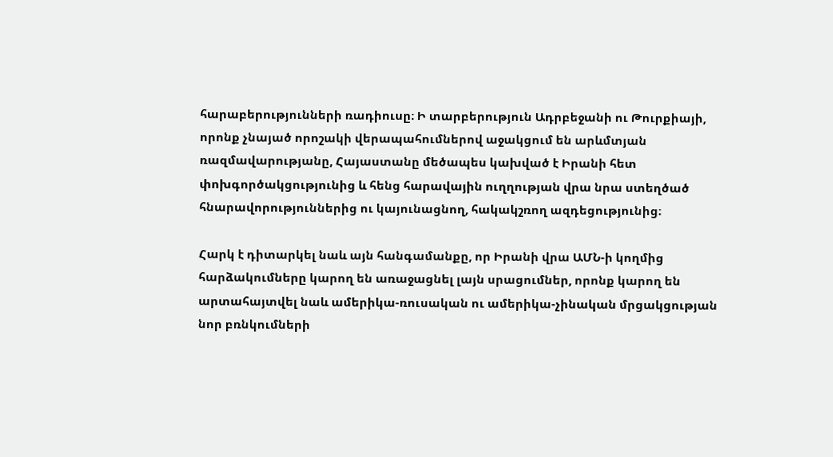հարաբերությունների ռադիուսը։ Ի տարբերություն Ադրբեջանի ու Թուրքիայի, որոնք չնայած որոշակի վերապահումներով աջակցում են արևմտյան ռազմավարությանը, Հայաստանը մեծապես կախված է Իրանի հետ փոխգործակցությունից և հենց հարավային ուղղության վրա նրա ստեղծած հնարավորություններից ու կայունացնող, հակակշռող ազդեցությունից։

Հարկ է դիտարկել նաև այն հանգամանքը, որ Իրանի վրա ԱՄՆ-ի կողմից հարձակումները կարող են առաջացնել լայն սրացումներ, որոնք կարող են արտահայտվել նաև ամերիկա-ռուսական ու ամերիկա-չինական մրցակցության նոր բռնկումների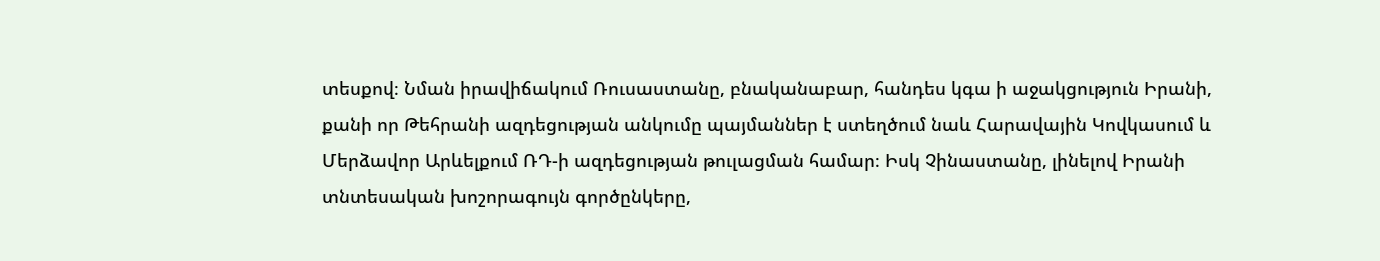տեսքով։ Նման իրավիճակում Ռուսաստանը, բնականաբար, հանդես կգա ի աջակցություն Իրանի, քանի որ Թեհրանի ազդեցության անկումը պայմաններ է ստեղծում նաև Հարավային Կովկասում և Մերձավոր Արևելքում ՌԴ-ի ազդեցության թուլացման համար։ Իսկ Չինաստանը, լինելով Իրանի տնտեսական խոշորագույն գործընկերը,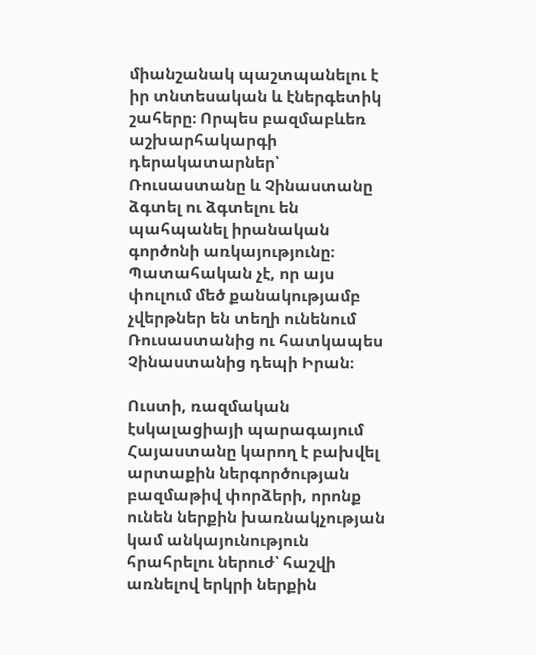միանշանակ պաշտպանելու է իր տնտեսական և էներգետիկ շահերը։ Որպես բազմաբևեռ աշխարհակարգի դերակատարներ՝ Ռուսաստանը և Չինաստանը ձգտել ու ձգտելու են պահպանել իրանական գործոնի առկայությունը։ Պատահական չէ, որ այս փուլում մեծ քանակությամբ չվերթներ են տեղի ունենում Ռուսաստանից ու հատկապես Չինաստանից դեպի Իրան։

Ուստի, ռազմական էսկալացիայի պարագայում Հայաստանը կարող է բախվել արտաքին ներգործության բազմաթիվ փորձերի, որոնք ունեն ներքին խառնակչության կամ անկայունություն հրահրելու ներուժ՝ հաշվի առնելով երկրի ներքին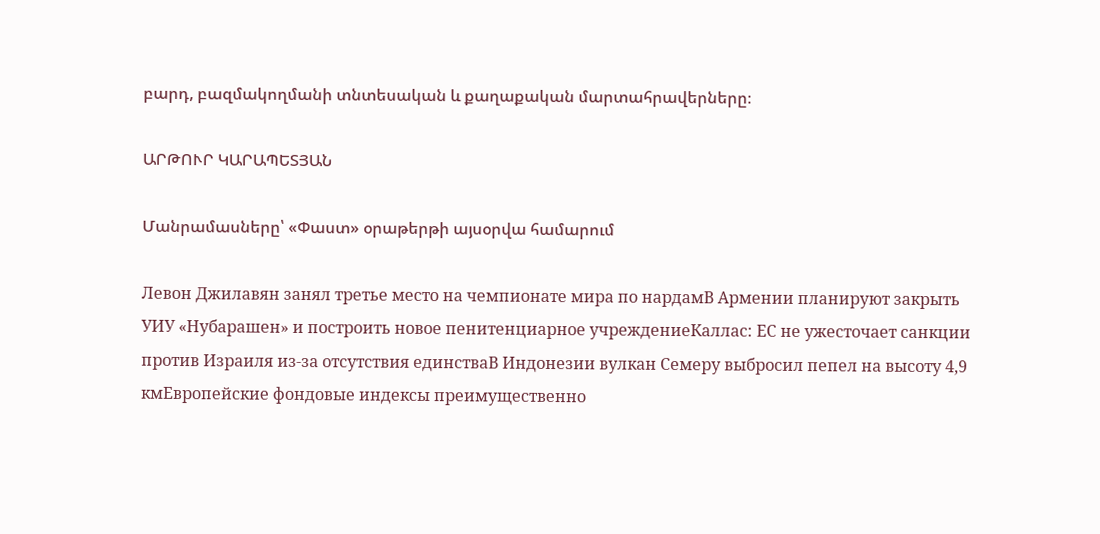բարդ, բազմակողմանի տնտեսական և քաղաքական մարտահրավերները։

ԱՐԹՈՒՐ ԿԱՐԱՊԵՏՅԱՆ

Մանրամասները՝ «Փաստ» օրաթերթի այսօրվա համարում

Левон Джилавян занял третье место на чемпионате мира по нардамВ Армении планируют закрыть УИУ «Нубарашен» и построить новое пенитенциарное учреждениеКаллас: ЕС не ужесточает санкции против Израиля из-за отсутствия единстваВ Индонезии вулкан Семеру выбросил пепел на высоту 4,9 кмЕвропейские фондовые индексы преимущественно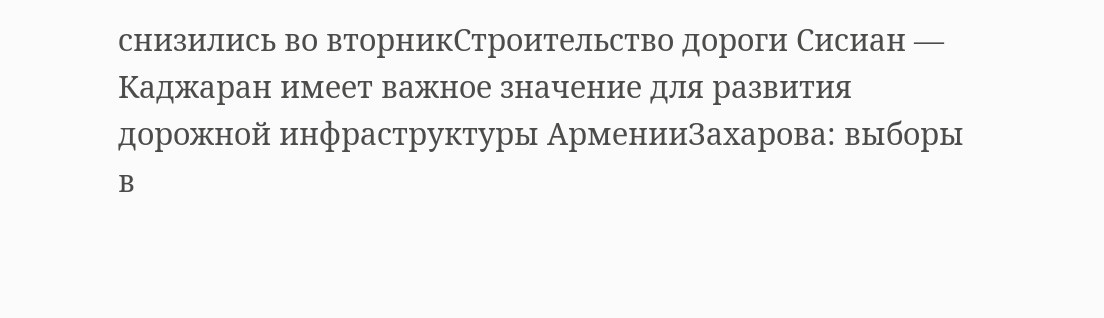снизились во вторникСтроительство дороги Сисиан — Каджаран имеет важное значение для развития дорожной инфраструктуры АрменииЗахарова: выборы в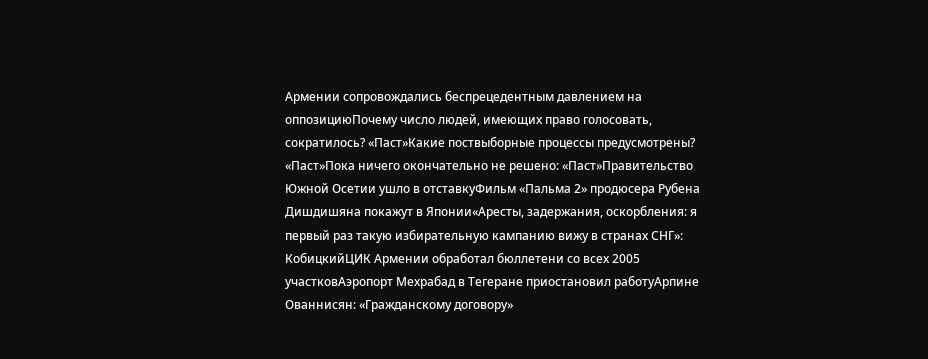Армении сопровождались беспрецедентным давлением на оппозициюПочему число людей, имеющих право голосовать, сократилось? «Паст»Какие поствыборные процессы предусмотрены? «Паст»Пока ничего окончательно не решено: «Паст»Правительство Южной Осетии ушло в отставкуФильм «Пальма 2» продюсера Рубена Дишдишяна покажут в Японии«Аресты, задержания, оскорбления: я первый раз такую избирательную кампанию вижу в странах СНГ»: КобицкийЦИК Армении обработал бюллетени со всех 2005 участковАэропорт Мехрабад в Тегеране приостановил работуАрпине Ованнисян: «Гражданскому договору»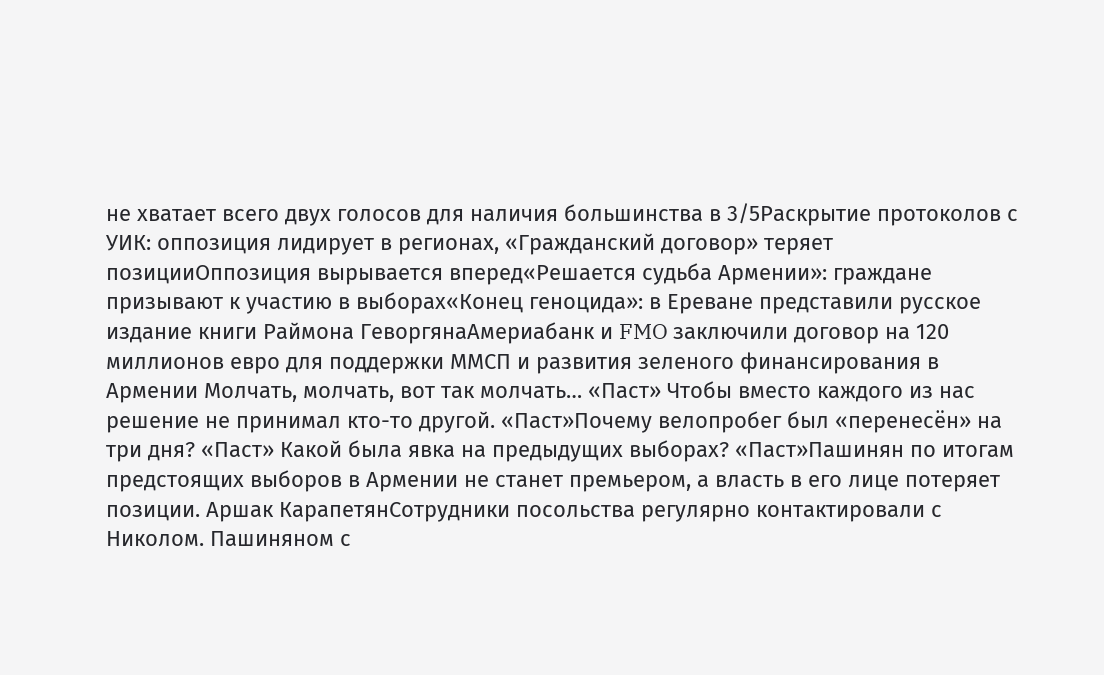не хватает всего двух голосов для наличия большинства в 3/5Раскрытие протоколов с УИК: оппозиция лидирует в регионах, «Гражданский договор» теряет позицииОппозиция вырывается вперед«Решается судьба Армении»: граждане призывают к участию в выборах«Конец геноцида»: в Ереване представили русское издание книги Раймона ГеворгянаАмериабанк и FMO заключили договор на 120 миллионов евро для поддержки ММСП и развития зеленого финансирования в Армении Молчать, молчать, вот так молчать… «Паст» Чтобы вместо каждого из нас решение не принимал кто-то другой. «Паст»Почему велопробег был «перенесён» на три дня? «Паст» Какой была явка на предыдущих выборах? «Паст»Пашинян по итогам предстоящих выборов в Армении не станет премьером, а власть в его лице потеряет позиции. Аршак КарапетянСотрудники посольства регулярно контактировали с Николом. Пашиняном с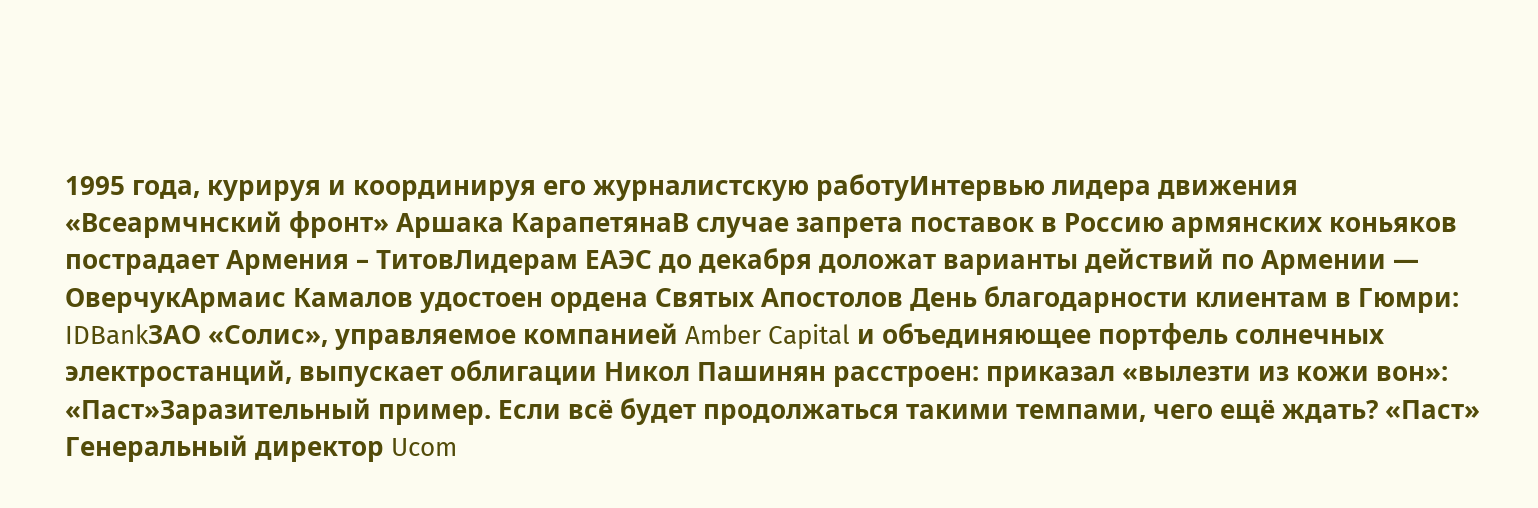1995 года, курируя и координируя его журналистскую работуИнтервью лидера движения «Всеармчнский фронт» Аршака КарапетянаВ случае запрета поставок в Россию армянских коньяков пострадает Армения – ТитовЛидерам ЕАЭС до декабря доложат варианты действий по Армении — ОверчукАрмаис Камалов удостоен ордена Святых Апостолов День благодарности клиентам в Гюмри: IDBankЗАО «Солис», управляемое компанией Amber Capital и объединяющее портфель солнечных электростанций, выпускает облигации Никол Пашинян расстроен: приказал «вылезти из кожи вон»: «Паст»Заразительный пример. Если всё будет продолжаться такими темпами, чего ещё ждать? «Паст» Генеральный директор Ucom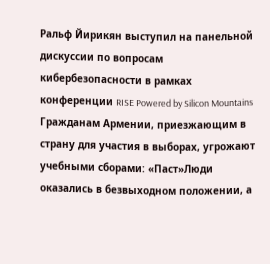Ральф Йирикян выступил на панельной дискуссии по вопросам кибербезопасности в рамках конференции RISE Powered by Silicon Mountains Гражданам Армении, приезжающим в страну для участия в выборах, угрожают учебными сборами: «Паст»Люди оказались в безвыходном положении, а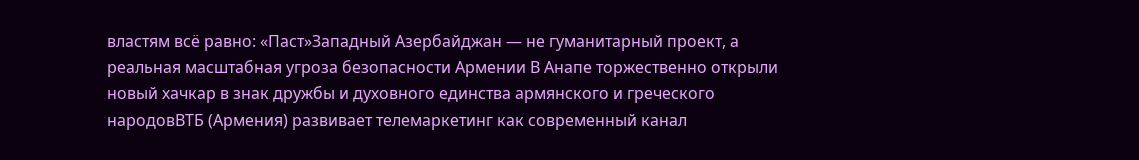властям всё равно: «Паст»Западный Азербайджан — не гуманитарный проект, а реальная масштабная угроза безопасности Армении В Анапе торжественно открыли новый хачкар в знак дружбы и духовного единства армянского и греческого народовВТБ (Армения) развивает телемаркетинг как современный канал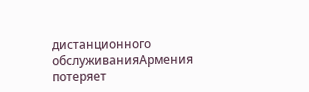дистанционного обслуживанияАрмения потеряет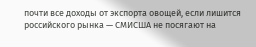почти все доходы от экспорта овощей, если лишится российского рынка — СМИСША не посягают на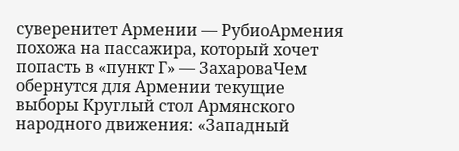суверенитет Армении — РубиоАрмения похожа на пассажира, который хочет попасть в «пункт Г» — ЗахароваЧем обернутся для Армении текущие выборы Круглый стол Армянского народного движения: «Западный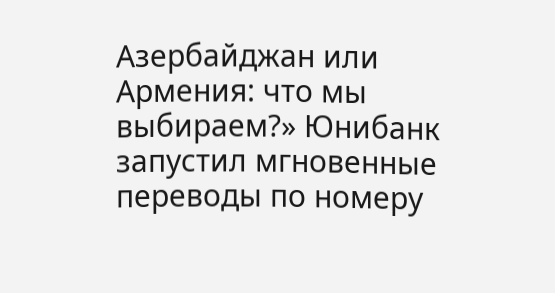Азербайджан или Армения: что мы выбираем?» Юнибанк запустил мгновенные переводы по номеру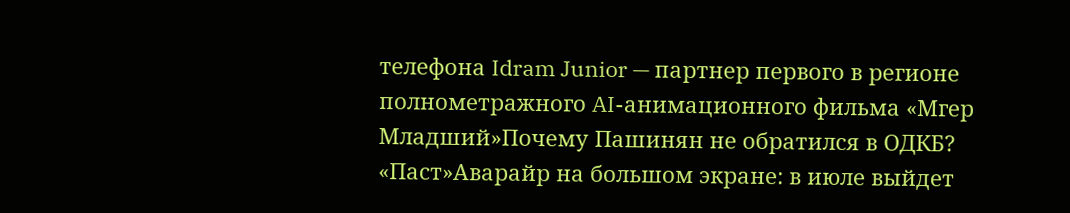телефона Idram Junior — партнер первого в регионе полнометражного AI-анимационного фильма «Мгер Младший»Почему Пашинян не обратился в ОДКБ? «Паст»Аварайр на большом экране: в июле выйдет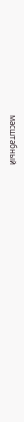масштабный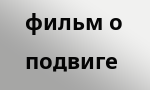фильм о подвиге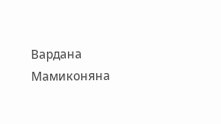Вардана Мамиконяна